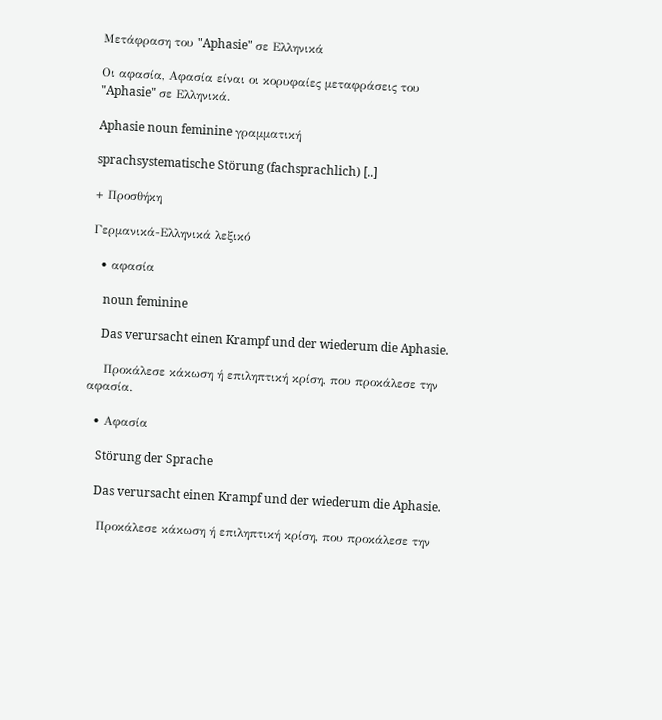Μετάφραση του "Aphasie" σε Ελληνικά

Οι αφασία, Αφασία είναι οι κορυφαίες μεταφράσεις του "Aphasie" σε Ελληνικά.

Aphasie noun feminine γραμματική

sprachsystematische Störung (fachsprachlich) [..]

+ Προσθήκη

Γερμανικά-Ελληνικά λεξικό

  • αφασία

    noun feminine

    Das verursacht einen Krampf und der wiederum die Aphasie.

    Προκάλεσε κάκωση ή επιληπτική κρίση, που προκάλεσε την αφασία.

  • Αφασία

    Störung der Sprache

    Das verursacht einen Krampf und der wiederum die Aphasie.

    Προκάλεσε κάκωση ή επιληπτική κρίση, που προκάλεσε την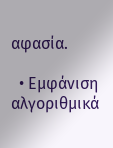αφασία.

  • Εμφάνιση αλγοριθμικά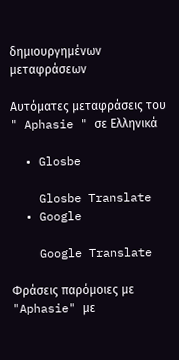δημιουργημένων μεταφράσεων

Αυτόματες μεταφράσεις του " Aphasie " σε Ελληνικά

  • Glosbe

    Glosbe Translate
  • Google

    Google Translate

Φράσεις παρόμοιες με "Aphasie" με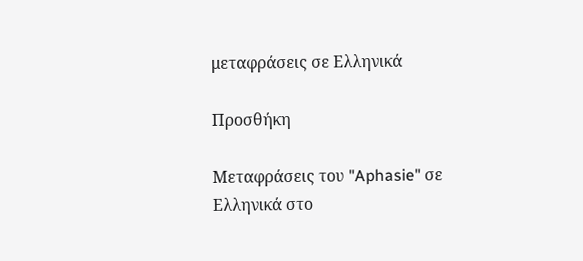μεταφράσεις σε Ελληνικά

Προσθήκη

Μεταφράσεις του "Aphasie" σε Ελληνικά στο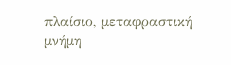πλαίσιο, μεταφραστική μνήμη